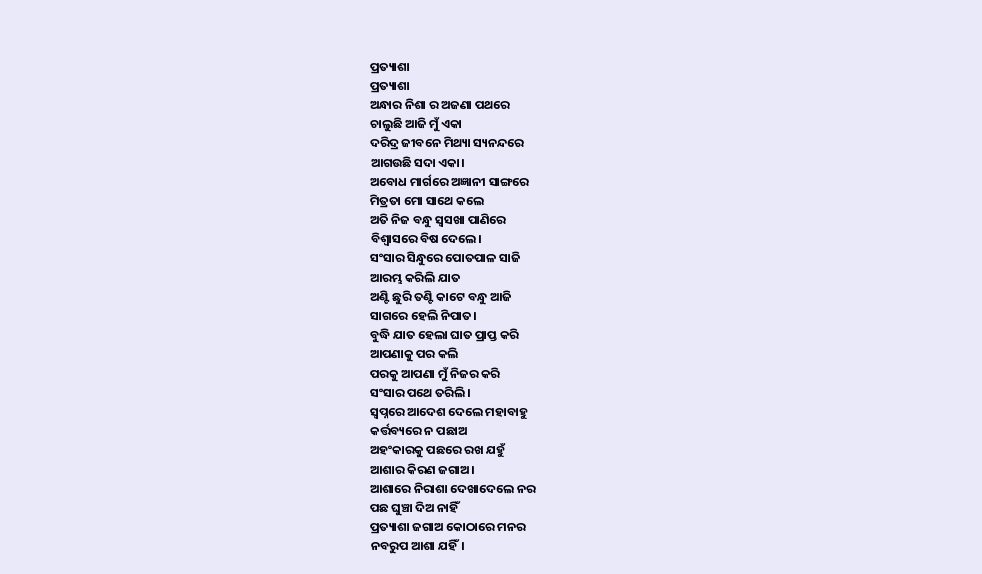ପ୍ରତ୍ୟାଶା
ପ୍ରତ୍ୟାଶା
ଅନ୍ଧାର ନିଶା ର ଅଜଣା ପଥରେ
ଚାଲୁଛି ଆଜି ମୁଁ ଏକା
ଦରିଦ୍ର ଜୀବନେ ମିଥ୍ୟା ସ୍ୟନନ୍ଦରେ
ଆଗଉଛି ସଦା ଏକା।
ଅବୋଧ ମାର୍ଗରେ ଅଜ୍ଞାନୀ ସାଙ୍ଗରେ
ମିତ୍ରତା ମୋ ସାଥେ କଲେ
ଅତି ନିଜ ବନ୍ଧୁ ସ୍ବସଖା ପାଣିରେ
ବିଶ୍ବାସରେ ବିଷ ଦେଲେ।
ସଂସାର ସିନ୍ଧୁରେ ପୋତପାଳ ସାଜି
ଆରମ୍ଭ କରିଲି ଯାତ
ଅଣ୍ଟି ଛୁରି ତଣ୍ଟି କାଟେ ବନ୍ଧୁ ଆଜି
ସାଗରେ ହେଲି ନିପାତ।
ବୁଦ୍ଧି ଯାତ ହେଲା ଘାତ ପ୍ରାପ୍ତ କରି
ଆପଣାକୁ ପର କଲି
ପରକୁ ଆପଣା ମୁଁ ନିଜର କରି
ସଂସାର ପଥେ ତରିଲି।
ସ୍ବପ୍ନରେ ଆଦେଶ ଦେଲେ ମହାବାହୁ
କର୍ତ୍ତବ୍ୟରେ ନ ପଛାଅ
ଅହଂକାରକୁ ପଛରେ ରଖ ଯହୁଁ
ଆଶାର କିରଣ ଜଗାଅ।
ଆଶାରେ ନିରାଶା ଦେଖାଦେଲେ ନର
ପଛ ଘୁଞ୍ଚା ଦିଅ ନାହିଁ
ପ୍ରତ୍ୟାଶା ଜଗାଅ କୋଠାରେ ମନର
ନବରୁପ ଆଶା ଯହିଁ।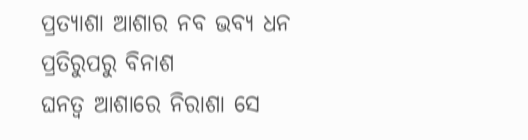ପ୍ରତ୍ୟାଶା ଆଶାର ନବ ଭବ୍ୟ ଧନ
ପ୍ରତିରୁପରୁ ବିନାଶ
ଘନତ୍ବ ଆଶାରେ ନିରାଶା ସେ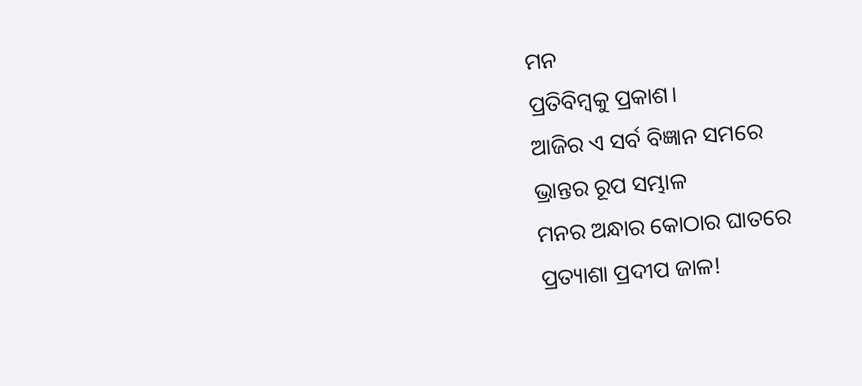ମନ
ପ୍ରତିବିମ୍ବକୁ ପ୍ରକାଶ।
ଆଜିର ଏ ସର୍ବ ବିଜ୍ଞାନ ସମରେ
ଭ୍ରାନ୍ତର ରୂପ ସମ୍ଭାଳ
ମନର ଅନ୍ଧାର କୋଠାର ଘାତରେ
ପ୍ରତ୍ୟାଶା ପ୍ରଦୀପ ଜାଳ!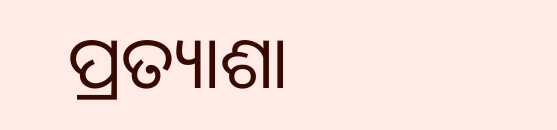ପ୍ରତ୍ୟାଶା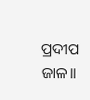ପ୍ରଦୀପ ଜାଳ।।